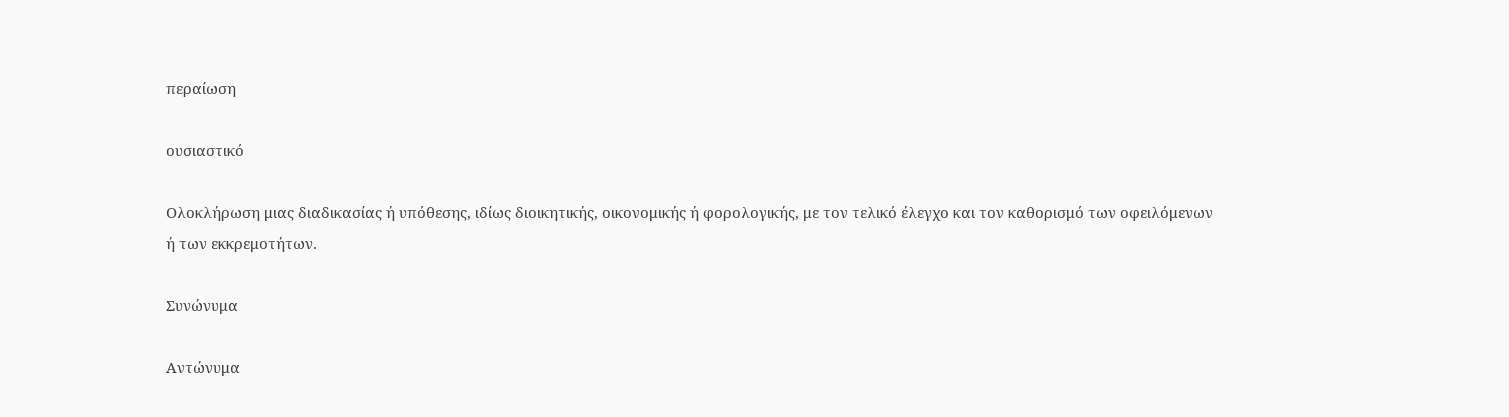περαίωση

ουσιαστικό

Ολοκλήρωση μιας διαδικασίας ή υπόθεσης, ιδίως διοικητικής, οικονομικής ή φορολογικής, με τον τελικό έλεγχο και τον καθορισμό των οφειλόμενων ή των εκκρεμοτήτων.

Συνώνυμα

Αντώνυμα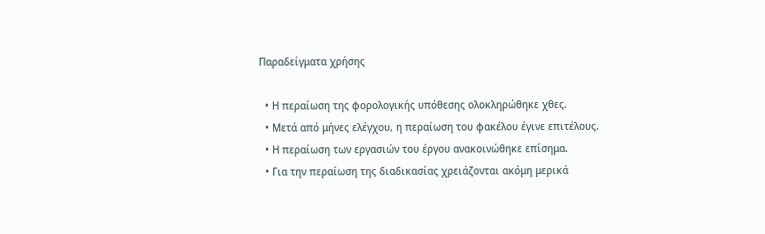Παραδείγματα χρήσης

  • Η περαίωση της φορολογικής υπόθεσης ολοκληρώθηκε χθες.
  • Μετά από μήνες ελέγχου, η περαίωση του φακέλου έγινε επιτέλους.
  • Η περαίωση των εργασιών του έργου ανακοινώθηκε επίσημα.
  • Για την περαίωση της διαδικασίας χρειάζονται ακόμη μερικά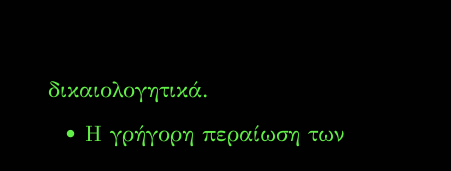δικαιολογητικά.
  • Η γρήγορη περαίωση των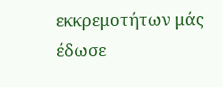εκκρεμοτήτων μάς έδωσε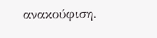ανακούφιση.